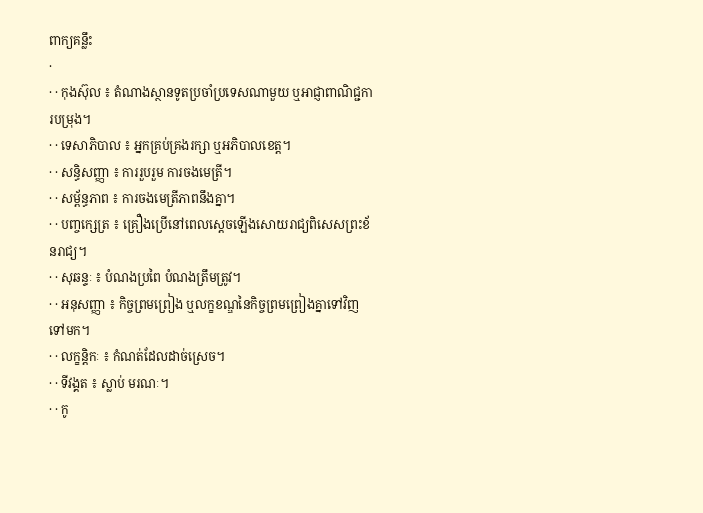ពាក្យគន្លឹះ
·
· · កុងស៊ុល ៖ តំណាងស្ថានទូតប្រចាំប្រទេសណាមួយ ឬអាជ្ញាពាណិជ្ជការបម្រុង។
· · ទេសាភិបាល ៖ អ្នកគ្រប់គ្រងរក្សា ឬអភិបាលខេត្ត។
· · សន្ធិសញ្ញា ៖ ការរួបរួម ការចងមេត្រី។
· · សម្ព័ន្ធភាព ៖ ការចងមេត្រីភាពនឹងគ្នា។
· · បញ្ចក្សេត្រ ៖ គ្រឿងប្រើនៅពេលស្តេចឡើងសោយរាជ្យពិសេសព្រះខ័នរាជ្យ។
· · សុឆន្ទៈ ៖ បំណងប្រពៃ បំណងត្រឹមត្រូវ។
· · អនុសញ្ញា ៖ កិច្ចព្រមព្រៀង ឬលក្ខខណ្ឌនៃកិច្ចព្រមព្រៀងគ្នាទៅវិញទៅមក។
· · លក្ខន្តិកៈ ៖ កំណត់ដែលដាច់ស្រេច។
· · ទីវង្គត ៖ ស្លាប់ មរណៈ។
· · កូ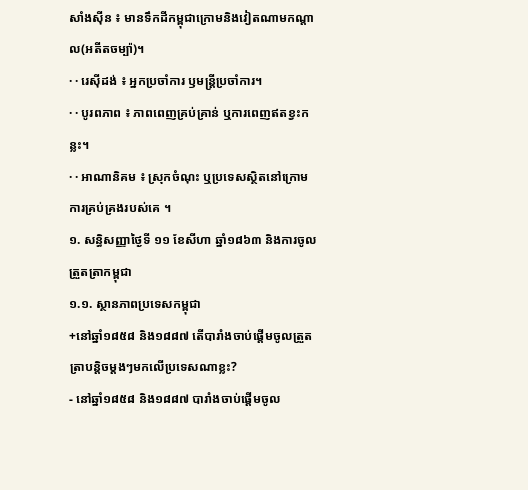សាំងស៊ីន ៖ មានទឹកដីកម្ពុជាក្រោមនិងវៀតណាមកណ្តាល(អតីតចម្ប៉ា)។
· · រេស៊ីដង់ ៖ អ្នកប្រចាំការ ឫមន្រ្តីប្រចាំការ។
· · បូរពភាព ៖ ភាពពេញគ្រប់គ្រាន់ ឬការពេញឥតខ្វះកន្លះ។
· · អាណានិគម ៖ ស្រុកចំណុះ ឬប្រទេសស្ថិតនៅក្រោមការគ្រប់គ្រងរបស់គេ ។
១. សន្ធិសញ្ញាថ្ងៃទី ១១ ខែសីហា ឆ្នាំ១៨៦៣ និងការចូលត្រួតត្រាកម្ពុជា
១.១. ស្ថានភាពប្រទេសកម្ពុជា
+នៅឆ្នាំ១៨៥៨ និង១៨៨៧ តើបារាំងចាប់ផ្តើមចូលត្រួតត្រាបន្តិចម្តងៗមកលើប្រទេសណាខ្លះ?
- នៅឆ្នាំ១៨៥៨ និង១៨៨៧ បារាំងចាប់ផ្តើមចូល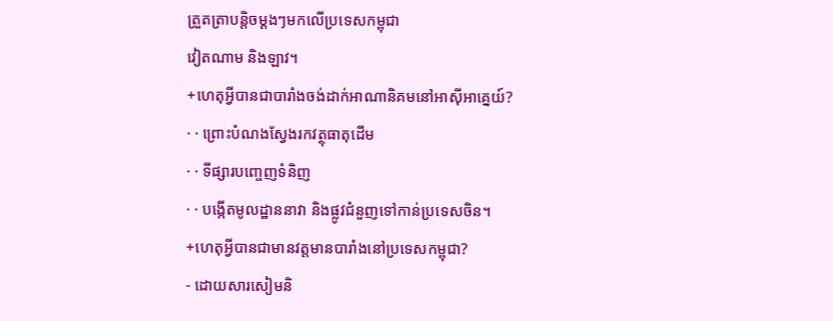ត្រួតត្រាបន្តិចម្តងៗមកលើប្រទេសកម្ពុជា
វៀតណាម និងឡាវ។
+ហេតុអ្វីបានជាបារាំងចង់ដាក់អាណានិគមនៅអាស៊ីអាគ្នេយ៍?
· · ព្រោះបំណងស្វែងរកវត្ថុធាតុដើម
· · ទីផ្សារបញ្ចេញទំនិញ
· · បង្កើតមូលដ្ឋាននាវា និងផ្លូវជំនួញទៅកាន់ប្រទេសចិន។
+ហេតុអ្វីបានជាមានវត្តមានបារាំងនៅប្រទេសកម្ពុជា?
- ដោយសារសៀមនិ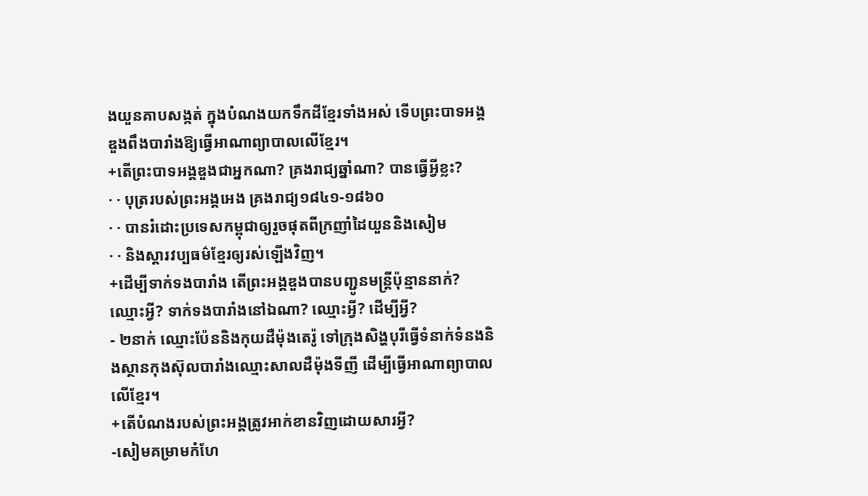ងយួនគាបសង្កត់ ក្នុងបំណងយកទឹកដីខ្មែរទាំងអស់ ទើបព្រះបាទអង្គឌួងពឹងបារាំងឱ្យធ្វើអាណាព្យាបាលលើខ្មែរ។
+តើព្រះបាទអង្គឌួងជាអ្នកណា? គ្រងរាជ្យឆ្នាំណា? បានធ្វើអ្វីខ្លះ?
· · បុត្ររបស់ព្រះអង្គអេង គ្រងរាជ្យ១៨៤១-១៨៦០
· · បានរំដោះប្រទេសកម្ពុជាឲ្យរួចផុតពីក្រញាំដៃយួននិងសៀម
· · និងស្តារវប្បធម៌ខ្មែរឲ្យរស់ឡើងវិញ។
+ដើម្បីទាក់ទងបារាំង តើព្រះអង្គឌួងបានបញ្ជូនមន្រ្តីប៉ុន្មាននាក់? ឈ្មោះអ្វី? ទាក់ទងបារាំងនៅឯណា? ឈ្មោះអ្វី? ដើម្បីអ្វី?
- ២នាក់ ឈ្មោះប៉ែននិងកុយដឺម៉ុងតេរ៉ូ ទៅក្រុងសិង្ហបុរីធ្វើទំនាក់ទំនងនិងស្ថានកុងស៊ុលបារាំងឈ្មោះសាលដឺម៉ុងទីញី ដើម្បីធ្វើអាណាព្យាបាលលើខ្មែរ។
+តើបំណងរបស់ព្រះអង្គត្រូវអាក់ខានវិញដោយសារអ្វី?
-សៀមគម្រាមកំហែ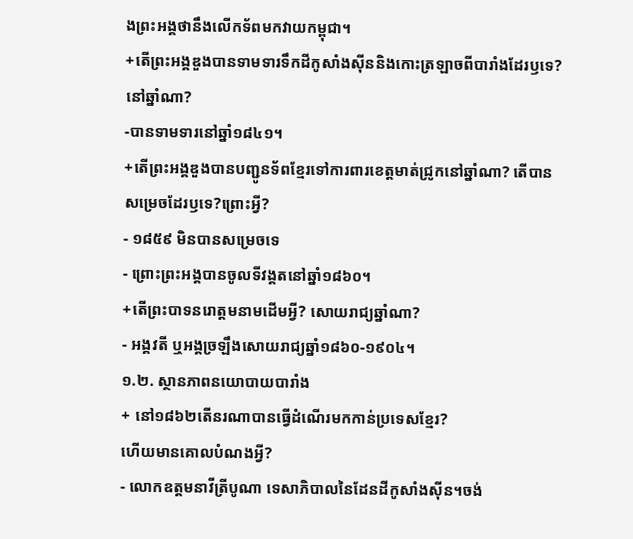ងព្រះអង្គថានឹងលើកទ័ពមកវាយកម្ពុជា។
+តើព្រះអង្គឌួងបានទាមទារទឹកដីកូសាំងស៊ីននិងកោះត្រឡាចពីបារាំងដែរឫទេ? នៅឆ្នាំណា?
-បានទាមទារនៅឆ្នាំ១៨៤១។
+តើព្រះអង្គឌួងបានបញ្ជូនទ័ពខ្មែរទៅការពារខេត្តមាត់ជ្រូកនៅឆ្នាំណា? តើបានសម្រេចដែរឫទេ?ព្រោះអ្វី?
- ១៨៥៩ មិនបានសម្រេចទេ
- ព្រោះព្រះអង្គបានចូលទីវង្គតនៅឆ្នាំ១៨៦០។
+តើព្រះបាទនរោត្តមនាមដើមអ្វី? សោយរាជ្យឆ្នាំណា?
- អង្គវតី ឬអង្គច្រឡឹងសោយរាជ្យឆ្នាំ១៨៦០-១៩០៤។
១.២. ស្ថានភាពនយោបាយបារាំង
+ នៅ១៨៦២តើនរណាបានធ្វើដំណើរមកកាន់ប្រទេសខ្មែរ?
ហើយមានគោលបំណងអ្វី?
- លោកឧត្តមនាវីត្រីបូណា ទេសាភិបាលនៃដែនដីកូសាំងស៊ីន។ចង់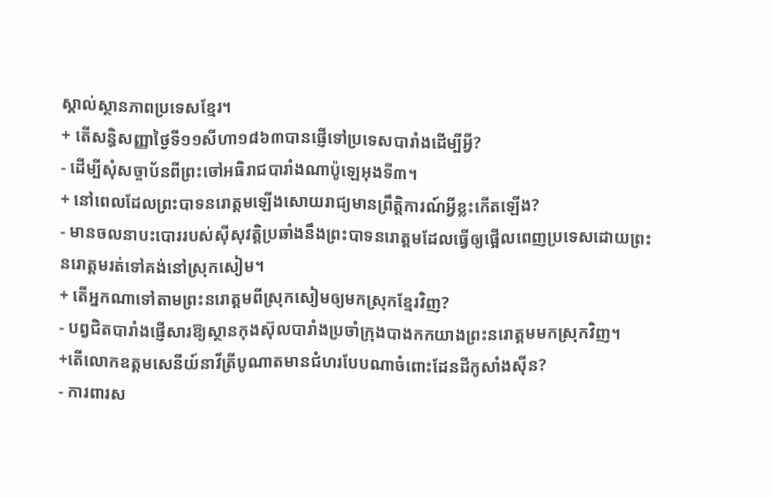ស្គាល់ស្ថានភាពប្រទេសខ្មែរ។
+ តើសន្ធិសញ្ញាថ្ងៃទី១១សីហា១៨៦៣បានផ្ញើទៅប្រទេសបារាំងដើម្បីអ្វី?
- ដើម្បីសុំសច្ចាប័នពីព្រះចៅអធិរាជបារាំងណាប៉ូឡេអុងទី៣។
+ នៅពេលដែលព្រះបាទនរោត្តមឡើងសោយរាជ្យមានព្រឹត្តិការណ៍អ្វីខ្លះកើតឡើង?
- មានចលនាបះបោររបស់ស៊ីសុវត្តិប្រឆាំងនឹងព្រះបាទនរោត្តមដែលធ្វើឲ្យផ្អើលពេញប្រទេសដោយព្រះ
នរោត្តមរត់ទៅគង់នៅស្រុកសៀម។
+ តើអ្នកណាទៅតាមព្រះនរោត្តមពីស្រុកសៀមឲ្យមកស្រុកខ្មែរវិញ?
- បព្វជិតបារាំងផ្ញើសារឱ្យស្ថានកុងស៊ុលបារាំងប្រចាំក្រុងបាងកកយាងព្រះនរោត្តមមកស្រុកវិញ។
+តើលោកឧត្តមសេនីយ៍នាវីត្រីបូណាតមានជំហរបែបណាចំពោះដែនដីកូសាំងស៊ីន?
- ការពារស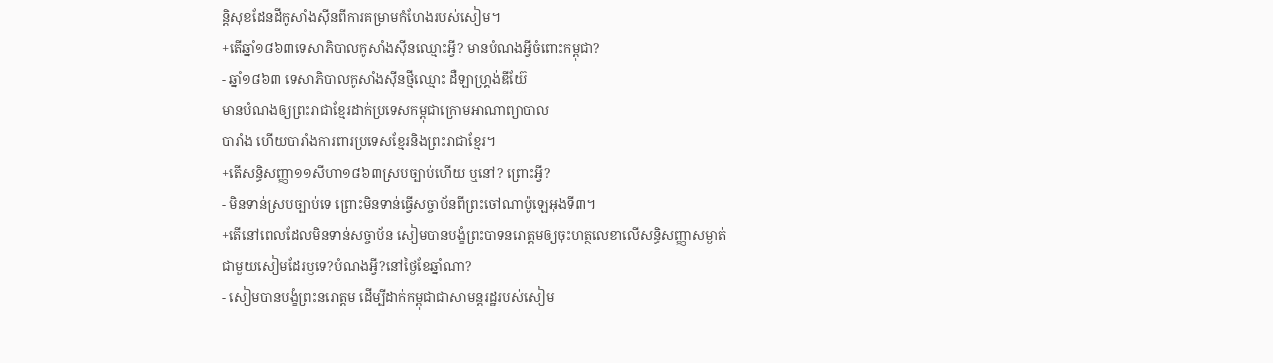ន្តិសុខដែនដីកូសាំងស៊ីនពីការគម្រាមកំហែងរបស់សៀម។
+តើឆ្នាំ១៨៦៣ទេសាភិបាលកូសាំងស៊ីនឈ្មោះអ្វី? មានបំណងអ្វីចំពោះកម្ពុជា?
- ឆ្នាំ១៨៦៣ ទេសាភិបាលកូសាំងស៊ីនថ្មីឈ្មោះ ដឺឡាហ្រ្គង់ឌីយ៊ែ
មានបំណងឲ្យព្រះរាជាខ្មែរដាក់ប្រទេសកម្ពុជាក្រោមអាណាព្យាបាល
បារាំង ហើយបារាំងការពារប្រទេសខ្មែរនិងព្រះរាជាខ្មែរ។
+តើសន្ធិសញ្ញា១១សីហា១៨៦៣ស្របច្បាប់ហើយ ឬនៅ? ព្រោះអ្វី?
- មិនទាន់ស្របច្បាប់ទេ ព្រោះមិនទាន់ធ្វើសច្ចាប័នពីព្រះចៅណាប៉ូឡេអុងទី៣។
+តើនៅពេលដែលមិនទាន់សច្ចាប័ន សៀមបានបង្ខំព្រះបាទនរោត្តមឲ្យចុះហត្ថលេខាលើសន្ធិសញ្ញាសម្ងាត់
ជាមួយសៀមដែរឫទេ?បំណងអ្វី?នៅថ្ងៃខែឆ្នាំណា?
- សៀមបានបង្ខំព្រះនរោត្តម ដើម្បីដាក់កម្ពុជាជាសាមន្តរដ្ឋរបស់សៀម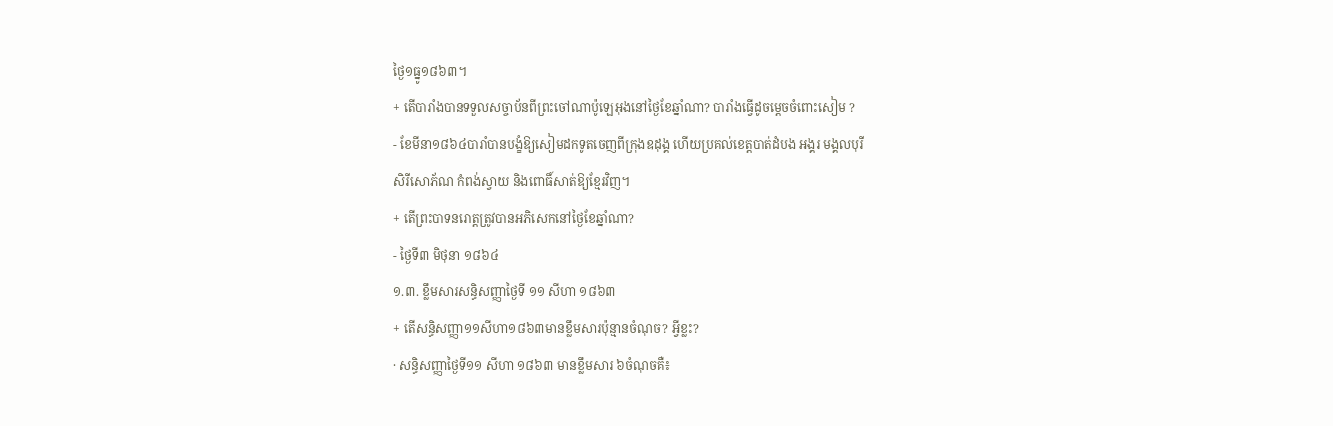ថ្ងៃ១ធ្នូ១៨៦៣។
+ តើបារាំងបានទទួលសច្ចាប័នពីព្រះចៅណាប៉ូឡេអុងនៅថ្ងៃខែឆ្នាំណា? បារាំងធ្វើដូចម្តេចចំពោះសៀម ?
- ខែមីនា១៨៦៤បារាំបានបង្ខំឱ្យសៀមដកទូតចេញពីក្រុងឧដុង្គ ហើយប្រគល់ខេត្តបាត់ដំបង អង្គរ មង្គលបុរី
សិរីសោភ័ណ កំពង់ស្វាយ និងពោធិ៍សាត់ឱ្យខ្មែរវិញ។
+ តើព្រះបាទនរោត្តត្រូវបានអភិសេកនៅថ្ងៃខែឆ្នាំណា?
- ថ្ងៃទី៣ មិថុនា ១៨៦៤
១.៣. ខ្លឹមសារសន្ធិសញ្ញាថ្ងៃទី ១១ សីហា ១៨៦៣
+ តើសន្ធិសញ្ញា១១សីហា១៨៦៣មានខ្លឹមសារប៉ុន្មានចំណុច? អ្វីខ្លះ?
· សន្ធិសញ្ញាថ្ងៃទី១១ សីហា ១៨៦៣ មានខ្លឹមសារ ៦ចំណុចគឺ៖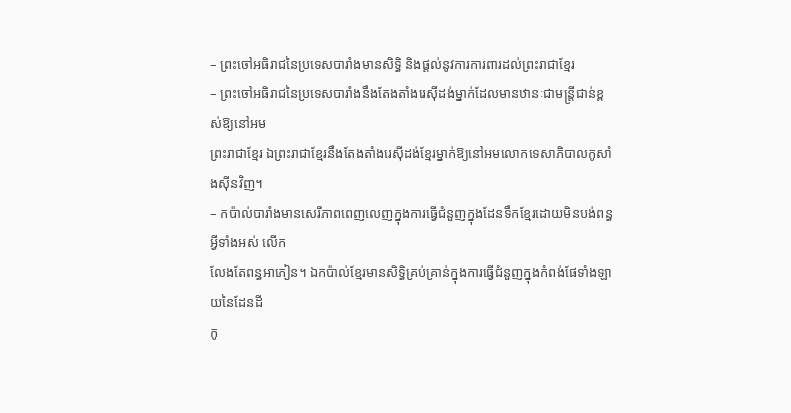– ព្រះចៅអធិរាជនៃប្រទេសបារាំងមានសិទ្ធិ និងផ្តល់នូវការការពារដល់ព្រះរាជាខ្មែរ
– ព្រះចៅអធិរាជនៃប្រទេសបារាំងនឹងតែងតាំងរេស៊ីដង់ម្នាក់ដែលមានឋានៈជាមន្រ្តីជាន់ខ្ពស់ឱ្យនៅអម
ព្រះរាជាខ្មែរ ឯព្រះរាជាខ្មែរនឹងតែងតាំងរេស៊ីដង់ខ្មែរម្នាក់ឱ្យនៅអមលោកទេសាភិបាលកូសាំងស៊ីនវិញ។
– កប៉ាល់បារាំងមានសេរីភាពពេញលេញក្នុងការធ្វើជំនួញក្នុងដែនទឹកខ្មែរដោយមិនបង់ពន្ធអ្វីទាំងអស់ លើក
លែងតែពន្ធអាភៀន។ ឯកប៉ាល់ខ្មែរមានសិទ្ធិគ្រប់គ្រាន់ក្នុងការធ្វើជំនួញក្នុងកំពង់ផែទាំងឡាយនៃដែនដី
កូ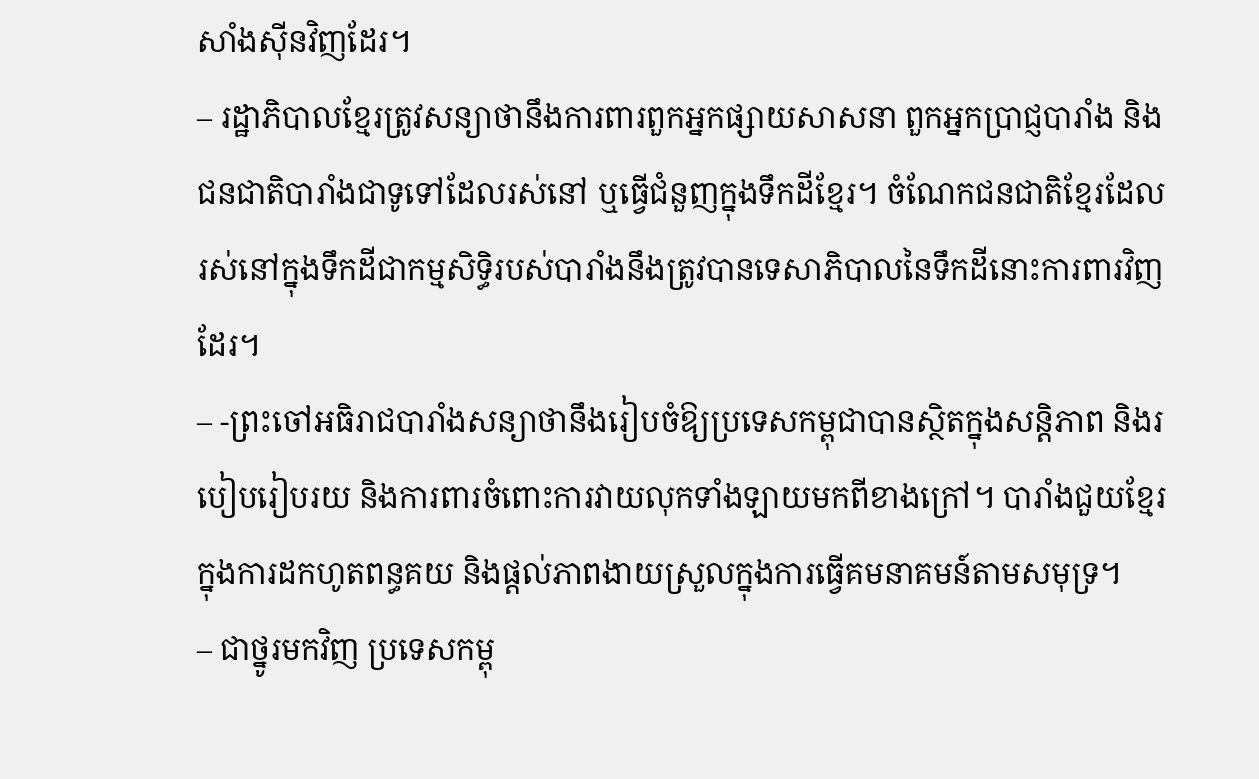សាំងស៊ីនវិញដែរ។
– រដ្ឋាភិបាលខ្មែរត្រូវសន្យាថានឹងការពារពួកអ្នកផ្សាយសាសនា ពួកអ្នកប្រាជ្ញបារាំង និងជនជាតិបារាំងជាទូទៅដែលរស់នៅ ឬធ្វើជំនួញក្នុងទឹកដីខ្មែរ។ ចំណែកជនជាតិខ្មែរដែលរស់នៅក្នុងទឹកដីជាកម្មសិទ្ធិរបស់បារាំងនឹងត្រូវបានទេសាភិបាលនៃទឹកដីនោះការពារវិញដែរ។
– -ព្រះចៅអធិរាជបារាំងសន្យាថានឹងរៀបចំឱ្យប្រទេសកម្ពុជាបានស្ថិតក្នុងសន្តិភាព និងរបៀបរៀបរយ និងការពារចំពោះការវាយលុកទាំងឡាយមកពីខាងក្រៅ។ បារាំងជួយខ្មែរក្នុងការដកហូតពន្ធគយ និងផ្តល់ភាពងាយស្រួលក្នុងការធ្វើគមនាគមន៍តាមសមុទ្រ។
– ជាថ្នូរមកវិញ ប្រទេសកម្ពុ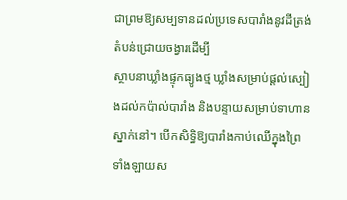ជាព្រមឱ្យសម្បទានដល់ប្រទេសបារាំងនូវដីត្រង់តំបន់ជ្រោយចង្វារដើម្បី
ស្ថាបនាឃ្លាំងផ្ទុកធ្យូងថ្ម ឃ្លាំងសម្រាប់ផ្តល់ស្បៀងដល់កប៉ាល់បារាំង និងបន្ទាយសម្រាប់ទាហានស្នាក់នៅ។ បើកសិទ្ធិឱ្យបារាំងកាប់ឈើក្នុងព្រៃទាំងឡាយស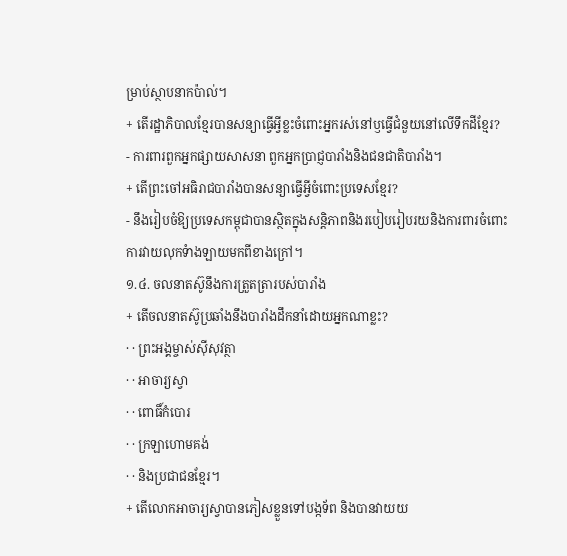ម្រាប់ស្ថាបនាកប៉ាល់។
+ តើរដ្ឋាភិបាលខ្មែរបានសន្យាធ្វើអ្វីខ្លះចំពោះអ្នករស់នៅឫធ្វើជំនួយនៅលើទឹកដីខ្មែរ?
- ការពារពួកអ្នកផ្សាយសាសនា ពួកអ្នកប្រាជ្ញបារាំងនិងជនជាតិបារាំង។
+ តើព្រះចៅអធិរាជបារាំងបានសន្យាធ្វើអ្វីចំពោះប្រទេសខ្មែរ?
- នឹងរៀបចំឱ្យប្រទេសកម្ពុជាបានស្ថិតក្នុងសន្តិភាពនិងរបៀបរៀបរយនិងការពារចំពោះ
ការវាយលុកទំាងឡាយមកពីខាងក្រៅ។
១.៤. ចលនាតស៊ូនឹងការត្រួតត្រារបស់បារាំង
+ តើចលនាតស៊ូប្រឆាំងនឹងបារាំងដឹកនាំដោយអ្នកណាខ្លះ?
· · ព្រះអង្គម្ចាស់ស៊ីសុវត្ថា
· · អាចារ្យស្វា
· · ពោធិ៍កំបោរ
· · ក្រឡាហោមគង់
· · និងប្រជាជនខ្មែរ។
+ តើលោកអាចារ្យស្វាបានភៀសខ្លួនទៅបង្កទ័ព និងបានវាយយ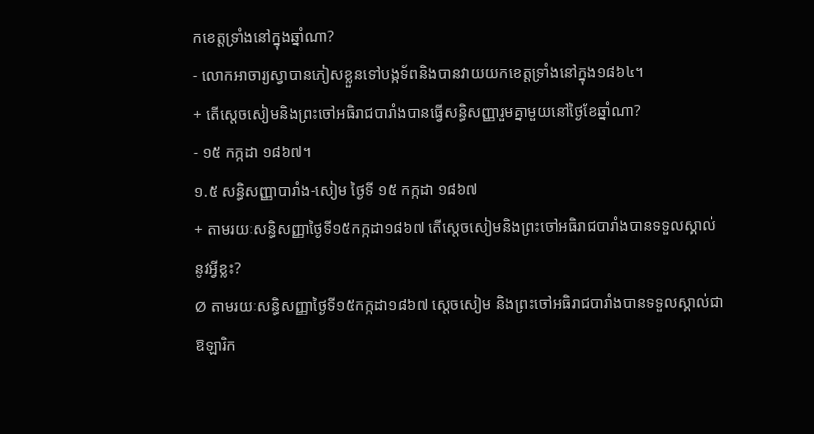កខេត្តទ្រាំងនៅក្នុងឆ្នាំណា?
- លោកអាចារ្យស្វាបានភៀសខ្លួនទៅបង្កទ័ពនិងបានវាយយកខេត្តទ្រាំងនៅក្នុង១៨៦៤។
+ តើស្តេចសៀមនិងព្រះចៅអធិរាជបារាំងបានធ្វើសន្ធិសញ្ញារួមគ្នាមួយនៅថ្ងៃខែឆ្នាំណា?
- ១៥ កក្កដា ១៨៦៧។
១.៥ សន្ធិសញ្ញាបារាំង-សៀម ថ្ងៃទី ១៥ កក្កដា ១៨៦៧
+ តាមរយៈសន្ធិសញ្ញាថ្ងៃទី១៥កក្កដា១៨៦៧ តើស្តេចសៀមនិងព្រះចៅអធិរាជបារាំងបានទទួលស្គាល់
នូវអ្វីខ្លះ?
Ø តាមរយៈសន្ធិសញ្ញាថ្ងៃទី១៥កក្កដា១៨៦៧ ស្តេចសៀម និងព្រះចៅអធិរាជបារាំងបានទទួលស្គាល់ជា
ឱឡារិក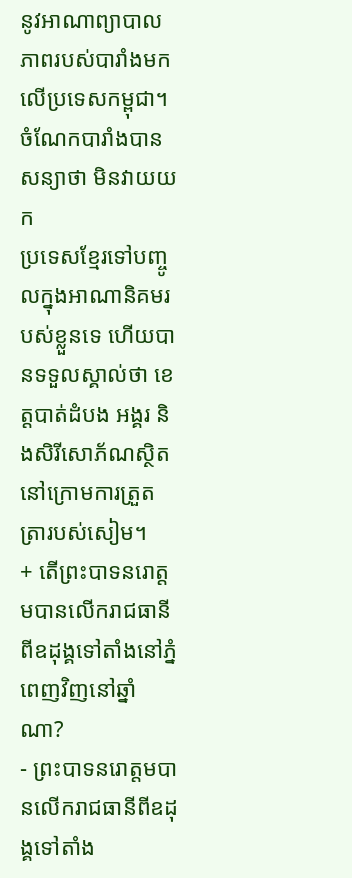នូវអាណាព្យាបាលភាពរបស់បារាំងមកលើប្រទេសកម្ពុជា។ចំណែកបារាំងបានសន្យាថា មិនវាយយក
ប្រទេសខ្មែរទៅបញ្ចូលក្នុងអាណានិគមរបស់ខ្លួនទេ ហើយបានទទួលស្គាល់ថា ខេត្តបាត់ដំបង អង្គរ និងសិរីសោភ័ណស្ថិតនៅក្រោមការត្រួតត្រារបស់សៀម។
+ តើព្រះបាទនរោត្តមបានលើករាជធានីពីឧដុង្គទៅតាំងនៅភ្នំពេញវិញនៅឆ្នាំណា?
- ព្រះបាទនរោត្តមបានលើករាជធានីពីឧដុង្គទៅតាំង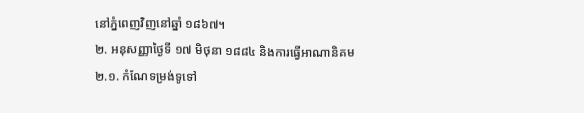នៅភ្នំពេញវិញនៅឆ្នាំ ១៨៦៧។
២. អនុសញ្ញាថ្ងៃទី ១៧ មិថុនា ១៨៨៤ និងការធ្វើអាណានិគម
២.១. កំណែទម្រង់ទូទៅ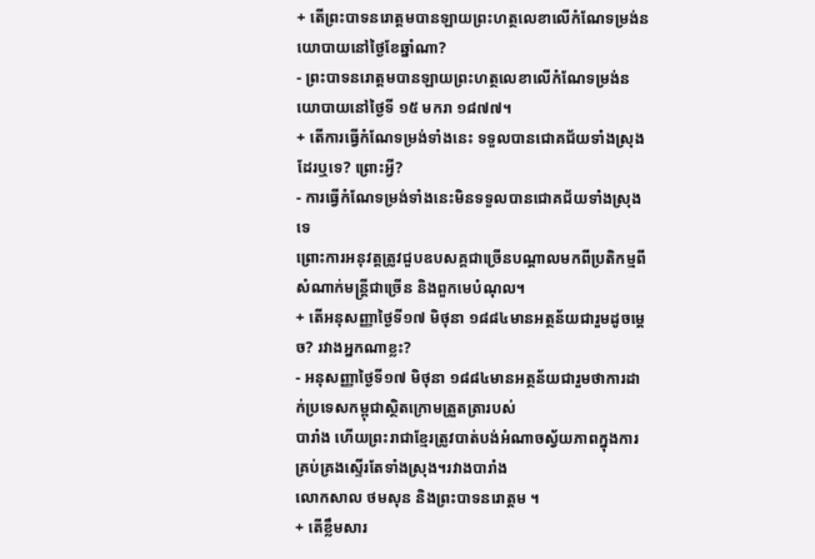+ តើព្រះបាទនរោត្តមបានឡាយព្រះហត្ថលេខាលើកំណែទម្រង់នយោបាយនៅថ្ងៃខែឆ្នាំណា?
- ព្រះបាទនរោត្តមបានឡាយព្រះហត្ថលេខាលើកំណែទម្រង់នយោបាយនៅថ្ងៃទី ១៥ មករា ១៨៧៧។
+ តើការធ្វើកំណែទម្រង់ទាំងនេះ ទទួលបានជោគជ័យទាំងស្រុងដែរឬទេ? ព្រោះអ្វី?
- ការធ្វើកំណែទម្រង់ទាំងនេះមិនទទួលបានជោគជ័យទាំងស្រុងទេ
ព្រោះការអនុវត្តត្រូវជួបឧបសគ្គជាច្រើនបណ្តាលមកពីប្រតិកម្មពីសំណាក់មន្រ្តីជាច្រើន និងពួកមេបំណុល។
+ តើអនុសញ្ញាថ្ងៃទី១៧ មិថុនា ១៨៨៤មានអត្ថន័យជារួមដូចម្តេច? រវាងអ្នកណាខ្លះ?
- អនុសញ្ញាថ្ងៃទី១៧ មិថុនា ១៨៨៤មានអត្ថន័យជារួមថាការដាក់ប្រទេសកម្ពុជាស្ថិតក្រោមត្រួតត្រារបស់
បារាំង ហើយព្រះរាជាខ្មែរត្រូវបាត់បង់អំណាចស្វ័យភាពក្នុងការគ្រប់គ្រងស្ទើរតែទាំងស្រុង។រវាងបារាំង
លោកសាល ថមសុន និងព្រះបាទនរោត្តម ។
+ តើខ្លឹមសារ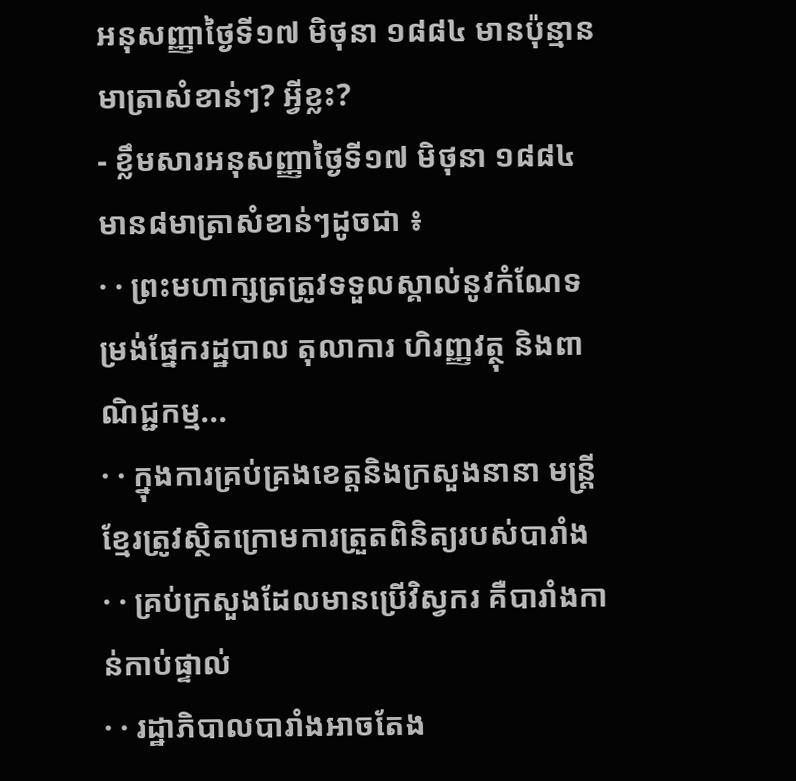អនុសញ្ញាថ្ងៃទី១៧ មិថុនា ១៨៨៤ មានប៉ុន្មានមាត្រាសំខាន់ៗ? អ្វីខ្លះ?
- ខ្លឹមសារអនុសញ្ញាថ្ងៃទី១៧ មិថុនា ១៨៨៤ មាន៨មាត្រាសំខាន់ៗដូចជា ៖
· · ព្រះមហាក្សត្រត្រូវទទួលស្គាល់នូវកំណែទម្រង់ផ្នែករដ្ឋបាល តុលាការ ហិរញ្ញវត្ថុ និងពាណិជ្ជកម្ម...
· · ក្នុងការគ្រប់គ្រងខេត្តនិងក្រសួងនានា មន្រ្តីខ្មែរត្រូវស្ថិតក្រោមការត្រួតពិនិត្យរបស់បារាំង
· · គ្រប់ក្រសួងដែលមានប្រើវិស្វករ គឺបារាំងកាន់កាប់ផ្ទាល់
· · រដ្ឋាភិបាលបារាំងអាចតែង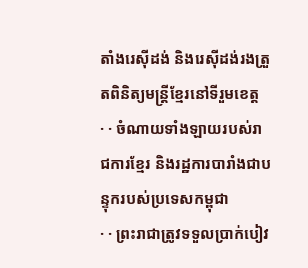តាំងរេស៊ីដង់ និងរេស៊ីដង់រងត្រួតពិនិត្យមន្រ្តីខ្មែរនៅទីរួមខេត្ត
· · ចំណាយទាំងឡាយរបស់រាជការខ្មែរ និងរដ្ឋការបារាំងជាបន្ទុករបស់ប្រទេសកម្ពុជា
· · ព្រះរាជាត្រូវទទួលប្រាក់បៀវ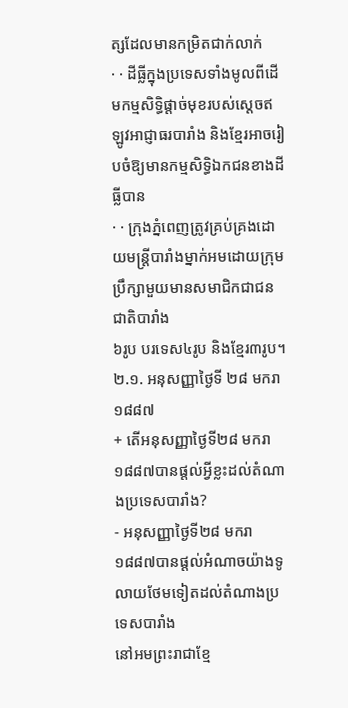ត្សដែលមានកម្រិតជាក់លាក់
· · ដីធ្លីក្នុងប្រទេសទាំងមូលពីដើមកម្មសិទ្ធិផ្តាច់មុខរបស់ស្តេចឥឡូវអាជ្ញាធរបារាំង និងខ្មែរអាចរៀបចំឱ្យមានកម្មសិទ្ធិឯកជនខាងដីធ្លីបាន
· · ក្រុងភ្នំពេញត្រូវគ្រប់គ្រងដោយមន្រ្តីបារាំងម្នាក់អមដោយក្រុមប្រឹក្សាមួយមានសមាជិកជាជនជាតិបារាំង
៦រូប បរទេស៤រូប និងខ្មែរ៣រូប។
២.១. អនុសញ្ញាថ្ងៃទី ២៨ មករា ១៨៨៧
+ តើអនុសញ្ញាថ្ងៃទី២៨ មករា ១៨៨៧បានផ្តល់អ្វីខ្លះដល់តំណាងប្រទេសបារាំង?
- អនុសញ្ញាថ្ងៃទី២៨ មករា ១៨៨៧បានផ្តល់អំណាចយ៉ាងទូលាយថែមទៀតដល់តំណាងប្រទេសបារាំង
នៅអមព្រះរាជាខ្មែ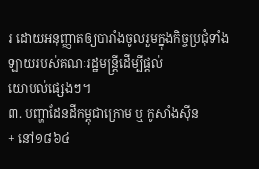រ ដោយអនុញ្ញាតឲ្យបារាំងចូលរួមក្នុងកិច្ចប្រជុំទាំងឡាយរបស់គណៈរដ្ឋមន្រ្តីដើម្បីផ្តល់
យោបល់ផ្សេងៗ។
៣. បញ្ហាដែនដីកម្ពុជាក្រោម ឬ កូសាំងស៊ីន
+ នៅ១៨៦៤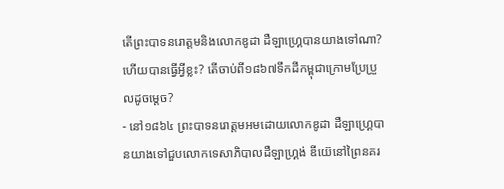តើព្រះបាទនរោត្តមនិងលោកឌូដា ដឺឡាហ្រ្គេបានយាងទៅណា? ហើយបានធ្វើអ្វីខ្លះ? តើចាប់ពី១៨៦៧ទឹកដីកម្ពុជាក្រោមប្រែប្រួលដូចម្តេច?
- នៅ១៨៦៤ ព្រះបាទនរោត្តមអមដោយលោកឌូដា ដឺឡាហ្រ្គេបានយាងទៅជួបលោកទេសាភិបាលដឺឡាហ្រ្គង់ ឌីយ៊េនៅព្រៃនគរ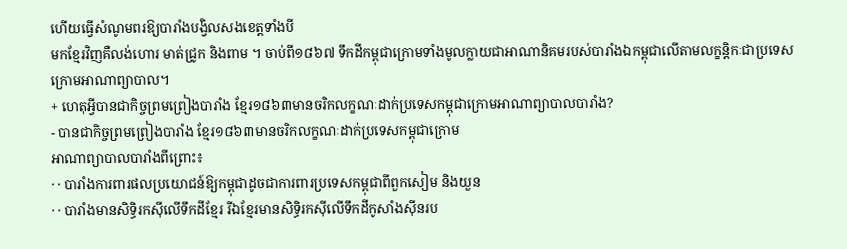ហើយធ្វើសំណូមពរឱ្យបារាំងបង្វិលសងខេត្តទាំងបី
មកខ្មែរវិញគឺលង់ហោរ មាត់ជ្រូក និងពាម ។ ចាប់ពី១៨៦៧ ទឹកដីកម្ពុជាក្រោមទាំងមូលក្លាយជាអាណានិគមរបស់បារាំងឯកម្ពុជាលើតាមលក្ខន្តិកៈជាប្រទេសក្រោមអាណាព្យាបាល។
+ ហេតុអ្វីបានជាកិច្ចព្រមព្រៀងបារាំង ខ្មែរ១៨៦៣មានចរិកលក្ខណៈដាក់ប្រទេសកម្ពុជាក្រោមអាណាព្យាបាលបារាំង?
- បានជាកិច្ចព្រមព្រៀងបារាំង ខ្មែរ១៨៦៣មានចរិកលក្ខណៈដាក់ប្រទេសកម្ពុជាក្រោម
អាណាព្យាបាលបារាំងពីព្រោះ៖
· · បារាំងការពារផលប្រយោជន៍ឱ្យកម្ពុជាដូចជាការពារប្រទេសកម្ពុជាពីពួកសៀម និងយួន
· · បារាំងមានសិទ្ធិរកស៊ីលើទឹកដីខ្មែរ រីឯខ្មែរមានសិទ្ធិរកស៊ីលើទឹកដីកូសាំងស៊ីនរប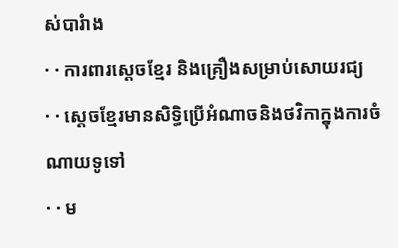ស់បារំាង
· · ការពារស្តេចខ្មែរ និងគ្រឿងសម្រាប់សោយរជ្យ
· · ស្តេចខ្មែរមានសិទ្ធិប្រើអំណាចនិងថវិកាក្នុងការចំណាយទូទៅ
· · ម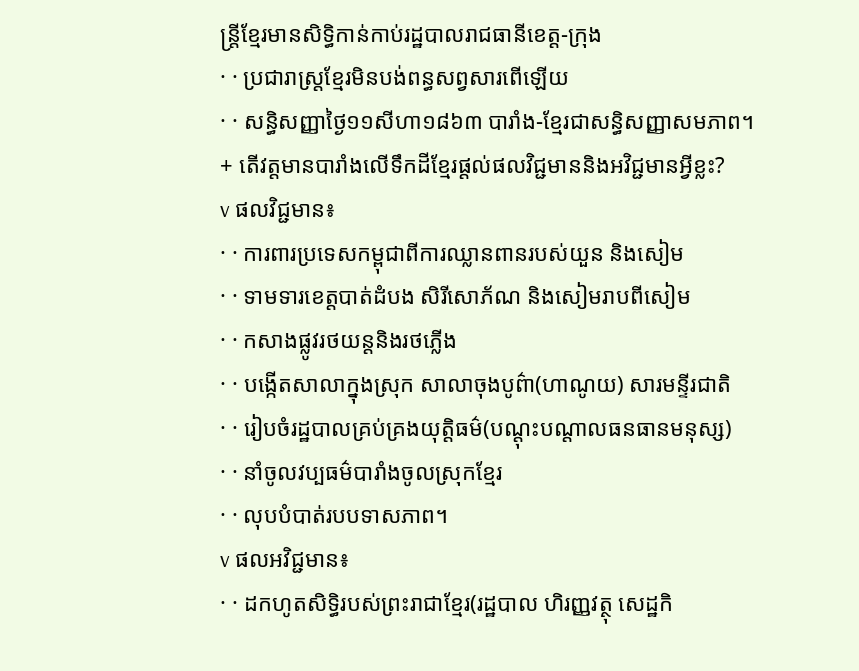ន្រ្តីខ្មែរមានសិទ្ធិកាន់កាប់រដ្ឋបាលរាជធានីខេត្ត-ក្រុង
· · ប្រជារាស្រ្តខ្មែរមិនបង់ពន្ធសព្វសារពើឡើយ
· · សន្ធិសញ្ញាថ្ងៃ១១សីហា១៨៦៣ បារាំង-ខ្មែរជាសន្ធិសញ្ញាសមភាព។
+ តើវត្តមានបារាំងលើទឹកដីខ្មែរផ្តល់ផលវិជ្ជមាននិងអវិជ្ជមានអ្វីខ្លះ?
v ផលវិជ្ជមាន៖
· · ការពារប្រទេសកម្ពុជាពីការឈ្លានពានរបស់យួន និងសៀម
· · ទាមទារខេត្តបាត់ដំបង សិរីសោភ័ណ និងសៀមរាបពីសៀម
· · កសាងផ្លូវរថយន្តនិងរថភ្លើង
· · បង្កើតសាលាក្នុងស្រុក សាលាចុងបូព៌ា(ហាណូយ) សារមន្ទីរជាតិ
· · រៀបចំរដ្ឋបាលគ្រប់គ្រងយុត្តិធម៌(បណ្តុះបណ្តាលធនធានមនុស្ស)
· · នាំចូលវប្បធម៌បារាំងចូលស្រុកខ្មែរ
· · លុបបំបាត់របបទាសភាព។
v ផលអវិជ្ជមាន៖
· · ដកហូតសិទ្ធិរបស់ព្រះរាជាខ្មែរ(រដ្ឋបាល ហិរញ្ញវត្ថុ សេដ្ឋកិ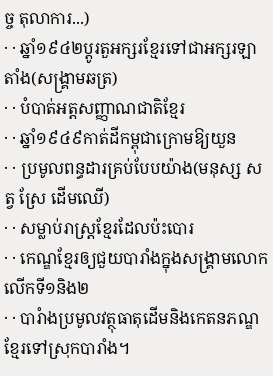ច្ច តុលាការ...)
· · ឆ្នាំ១៩៤២ប្តូរតួអក្សរខ្មែរទៅជាអក្សរឡាតាំង(សង្រ្គាមឆត្រ)
· · បំបាត់អត្តសញ្ញាណជាតិខ្មែរ
· · ឆ្នាំ១៩៤៩កាត់ដីកម្ពុជាក្រោមឱ្យយួន
· · ប្រមូលពន្ធដារគ្រប់បែបយ៉ាង(មនុស្ស សត្វ ស្រែ ដើមឈើ)
· · សម្លាប់រាស្រ្តខ្មែរដែលប៉ះបោរ
· · កេណ្ឌខ្មែរឲ្យជួយបារាំងក្នុងសង្រ្គាមលោកលើកទី១និង២
· · បារំាងប្រមូលវត្ថុធាតុដើមនិងកេតនភណ្ឌខ្មែរទៅស្រុកបារាំង។